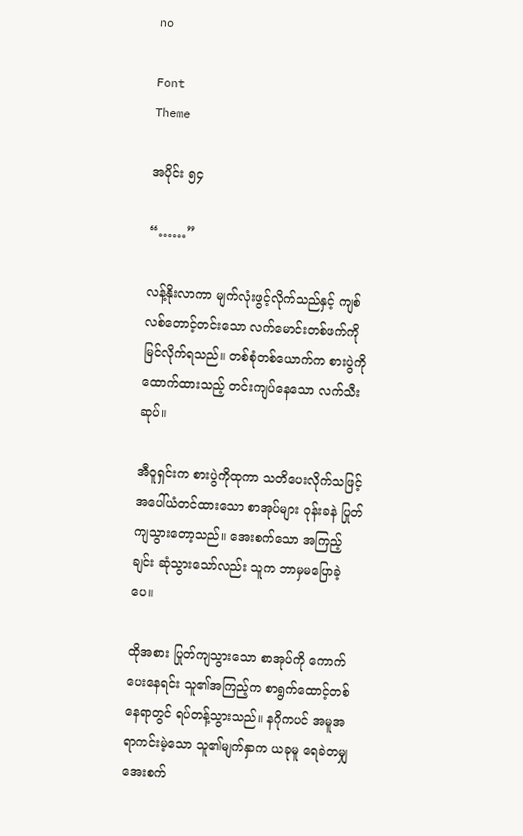no

Font
Theme

အပိုင်း ၅၄

“……”

လန့်နိုးလာကာ မျက်လုံးဖွင့်လိုက်သည်နှင့် ကျစ်လစ်တောင့်တင်းသော လက်မောင်းတစ်ဖက်ကို မြင်လိုက်ရသည်။ တစ်စုံတစ်ယောက်က စားပွဲကို ထောက်ထားသည့် တင်းကျပ်နေသော လက်သီးဆုပ်။

အီဝူရှင်းက စားပွဲကိုထုကာ သတိပေးလိုက်သဖြင့် အပေါ်ယံတင်ထားသော စာအုပ်များ ဝုန်းခနဲ ပြုတ်ကျသွားတော့သည်။ အေးစက်သော အကြည့်ချင်း ဆုံသွားသော်လည်း သူက ဘာမှမပြောခဲ့ပေ။

ထိုအစား ပြုတ်ကျသွားသော စာအုပ်ကို ကောက်ပေးနေရင်း သူ၏အကြည့်က စာရွက်ထောင့်တစ်နေရာတွင် ရပ်တန့်သွားသည်။ နဂိုကပင် အမူအရာကင်းမဲ့သော သူ၏မျက်နှာက ယခုမူ ရေခဲတမျှ အေးစက်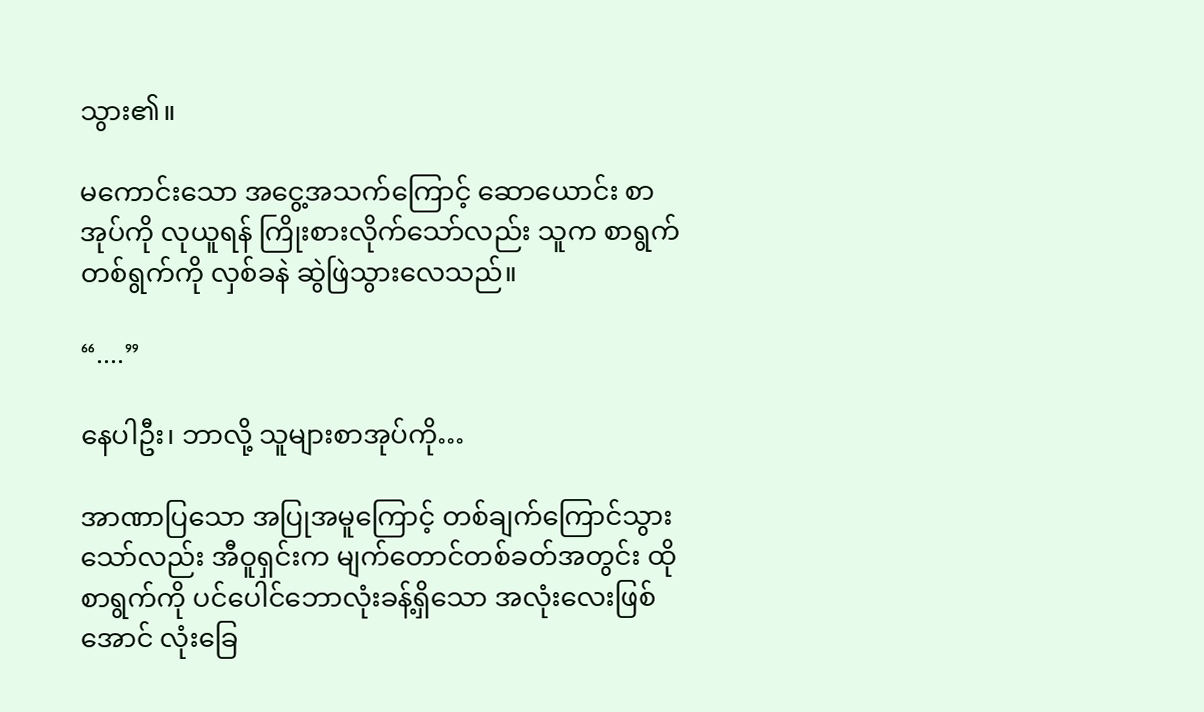သွား၏။

မကောင်းသော အငွေ့အသက်ကြောင့် ဆောယောင်း စာအုပ်ကို လုယူရန် ကြိုးစားလိုက်သော်လည်း သူက စာရွက်တစ်ရွက်ကို လှစ်ခနဲ ဆွဲဖြဲသွားလေသည်။

“....”

နေပါဦး၊ ဘာလို့ သူများစာအုပ်ကို…

အာဏာပြသော အပြုအမူကြောင့် တစ်ချက်ကြောင်သွားသော်လည်း အီဝူရှင်းက မျက်တောင်တစ်ခတ်အတွင်း ထိုစာရွက်ကို ပင်ပေါင်ဘောလုံးခန့်ရှိသော အလုံးလေးဖြစ်အောင် လုံးခြေ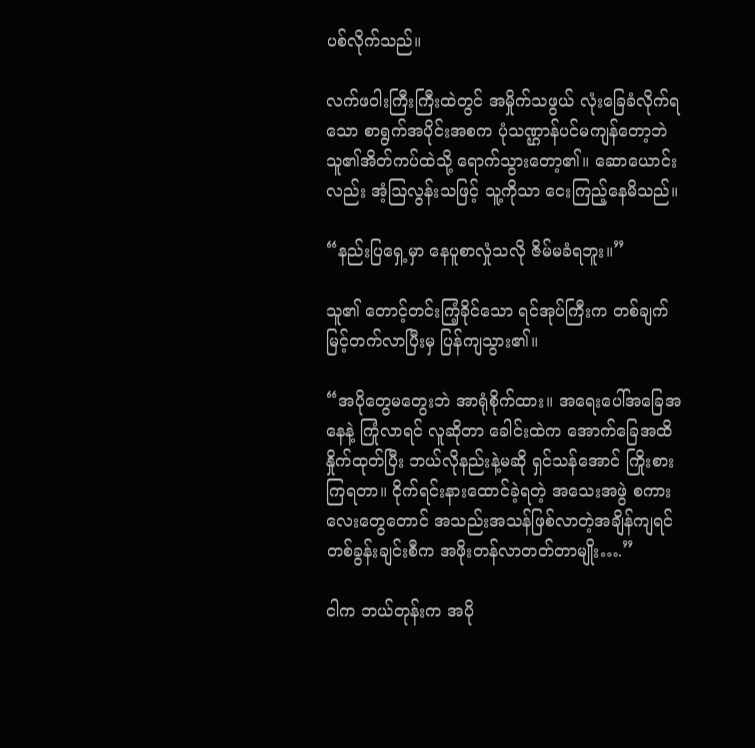ပစ်လိုက်သည်။

လက်ဖဝါးကြီးကြီးထဲတွင် အမှိုက်သဖွယ် လုံးခြေခံလိုက်ရသော စာရွက်အပိုင်းအစက ပုံသဏ္ဌာန်ပင်မကျန်တော့ဘဲ သူ၏အိတ်ကပ်ထဲသို့ ရောက်သွားတော့၏။ ဆောယောင်းလည်း အံ့ဩလွန်းသဖြင့် သူ့ကိုသာ ငေးကြည့်နေမိသည်။

“နည်းပြရှေ့မှာ နေပူစာလှုံသလို ဇိမ်မခံရဘူး။”

သူ၏ တောင့်တင်းကြံ့ခိုင်သော ရင်အုပ်ကြီးက တစ်ချက် မြင့်တက်လာပြီးမှ ပြန်ကျသွား၏။

“အပိုတွေမတွေးဘဲ အာရုံစိုက်ထား။ အရေးပေါ်အခြေအနေနဲ့ ကြုံလာရင် လူဆိုတာ ခေါင်းထဲက အောက်ခြေအထိ နှိုက်ထုတ်ပြီး ဘယ်လိုနည်းနဲ့မဆို ရှင်သန်အောင် ကြိုးစားကြရတာ။ ငိုက်ရင်းနားထောင်ခဲ့ရတဲ့ အသေးအဖွဲ စကားလေးတွေတောင် အသည်းအသန်ဖြစ်လာတဲ့အချိန်ကျရင် တစ်ခွန်းချင်းစီက အဖိုးတန်လာတတ်တာမျိုး….”

ငါက ဘယ်တုန်းက အပို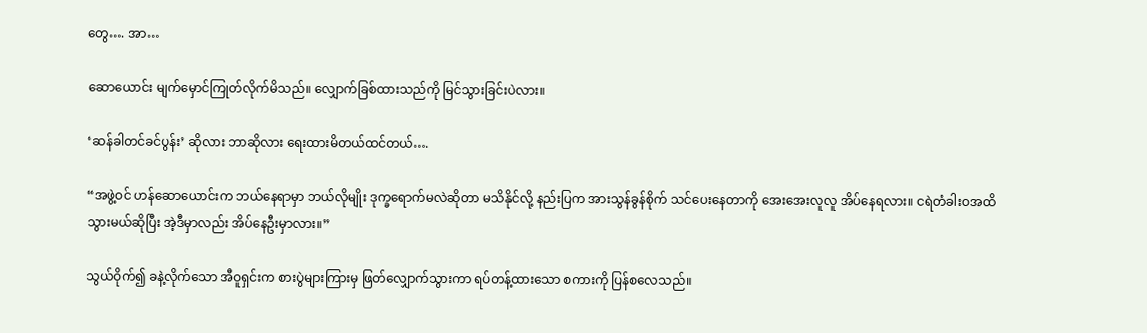တွေ…. အာ…

ဆောယောင်း မျက်မှောင်ကြုတ်လိုက်မိသည်။ လျှောက်ခြစ်ထားသည်ကို မြင်သွားခြင်းပဲလား။

‘ဆန်ခါတင်ခင်ပွန်း’ ဆိုလား ဘာဆိုလား ရေးထားမိတယ်ထင်တယ်….

“အဖွဲ့ဝင် ဟန်ဆောယောင်းက ဘယ်နေရာမှာ ဘယ်လိုမျိုး ဒုက္ခရောက်မလဲဆိုတာ မသိနိုင်လို့ နည်းပြက အားသွန်ခွန်စိုက် သင်ပေးနေတာကို အေးအေးလူလူ အိပ်နေရလား။ ငရဲတံခါးဝအထိ သွားမယ်ဆိုပြီး အဲ့ဒီမှာလည်း အိပ်နေဦးမှာလား။”

သွယ်ဝိုက်၍ ခနဲ့လိုက်သော အီဝူရှင်းက စားပွဲများကြားမှ ဖြတ်လျှောက်သွားကာ ရပ်တန့်ထားသော စကားကို ပြန်စလေသည်။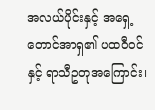အလယ်ပိုင်းနှင့် အရှေ့တောင်အာရှ၏ ပထဝီဝင်နှင့် ရာသီဥတုအကြောင်း၊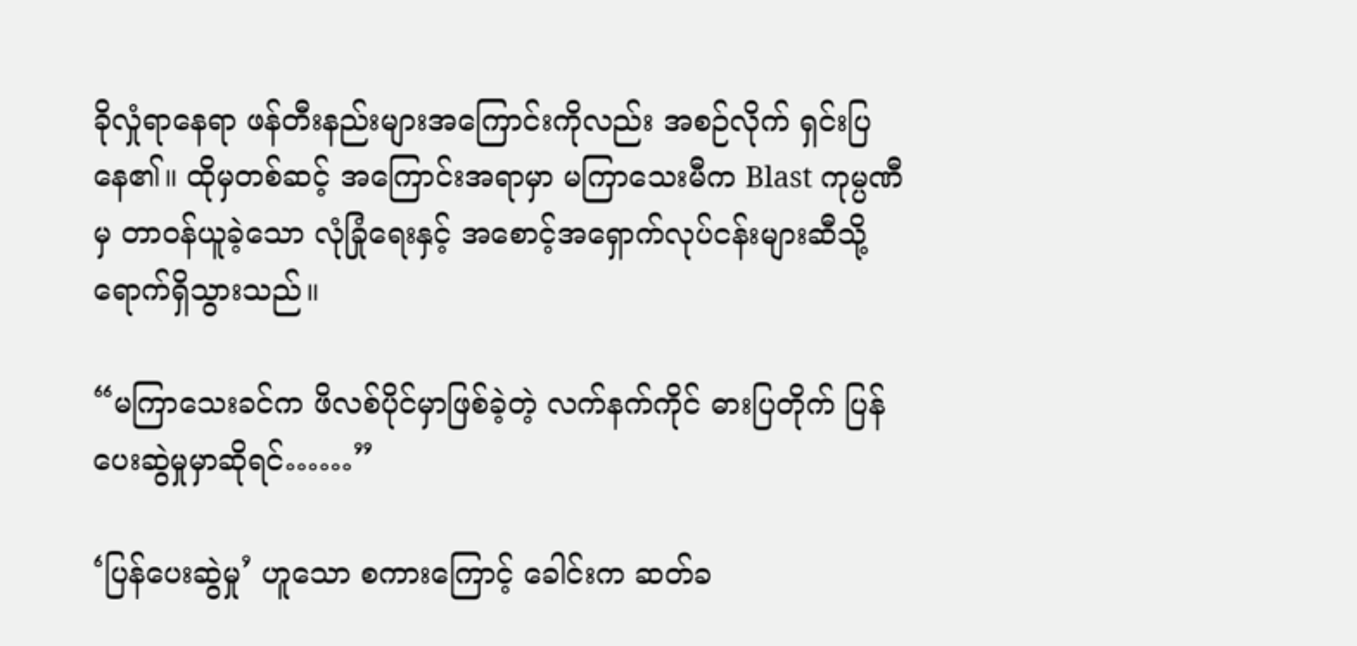ခိုလှုံရာနေရာ ဖန်တီးနည်းများအကြောင်းကိုလည်း အစဉ်လိုက် ရှင်းပြနေ၏။ ထိုမှတစ်ဆင့် အကြောင်းအရာမှာ မကြာသေးမီက Blast ကုမ္ပဏီမှ တာဝန်ယူခဲ့သော လုံခြုံရေးနှင့် အစောင့်အရှောက်လုပ်ငန်းများဆီသို့ ရောက်ရှိသွားသည်။

“မကြာသေးခင်က ဖိလစ်ပိုင်မှာဖြစ်ခဲ့တဲ့ လက်နက်ကိုင် ဓားပြတိုက် ပြန်ပေးဆွဲမှုမှာဆိုရင်……”

‘ပြန်ပေးဆွဲမှု’ ဟူသော စကားကြောင့် ခေါင်းက ဆတ်ခ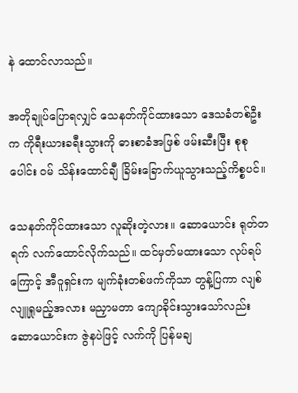နဲ ထောင်လာသည်။

အတိုချုပ်ပြောရလျှင် သေနတ်ကိုင်ထားသော ဒေသခံတစ်ဦးက ကိုရီးယားခရီးသွားကို ဓားစာခံအဖြစ် ဖမ်းဆီးပြီး စုစုပေါင်း ဝမ် သိန်းထောင်ချီ ခြိမ်းခြောက်ယူသွားသည့်ကိစ္စပင်။

သေနတ်ကိုင်ထားသော လူဆိုးတဲ့လား။ ဆောယောင်း ရုတ်တရက် လက်ထောင်လိုက်သည်။ ထင်မှတ်မထားသော လုပ်ရပ်ကြောင့် အီဝူရှင်းက မျက်ခုံးတစ်ဖက်ကိုသာ တွန့်ပြကာ လျစ်လျူရှုမည့်အလား မညှာမတာ ကျောခိုင်းသွားသော်လည်း ဆောယောင်းက ဇွဲနပဲဖြင့် လက်ကို ပြန်မချ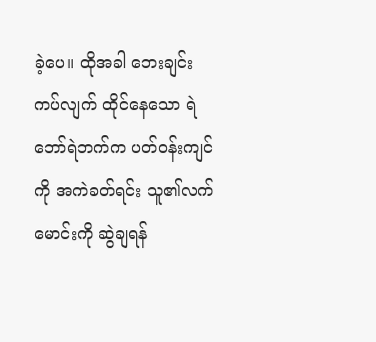ခဲ့ပေ။ ထိုအခါ ဘေးချင်းကပ်လျက် ထိုင်နေသော ရဲဘော်ရဲဘက်က ပတ်ဝန်းကျင်ကို အကဲခတ်ရင်း သူ၏လက်မောင်းကို ဆွဲချရန်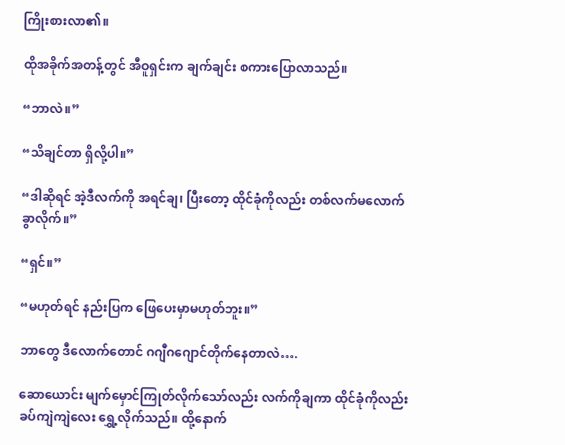ကြိုးစားလာ၏။

ထိုအခိုက်အတန့်တွင် အီဝူရှင်းက ချက်ချင်း စကားပြောလာသည်။

“ဘာလဲ။”

“သိချင်တာ ရှိလို့ပါ။”

“ဒါဆိုရင် အဲ့ဒီလက်ကို အရင်ချ၊ ပြီးတော့ ထိုင်ခုံကိုလည်း တစ်လက်မလောက် ခွာလိုက်။”

“ရှင်။”

“မဟုတ်ရင် နည်းပြက ဖြေပေးမှာမဟုတ်ဘူး။”

ဘာတွေ ဒီလောက်တောင် ဂဂျီဂဂျောင်တိုက်နေတာလဲ….

ဆောယောင်း မျက်မှောင်ကြုတ်လိုက်သော်လည်း လက်ကိုချကာ ထိုင်ခုံကိုလည်း ခပ်ကျဲကျဲလေး ရွှေ့လိုက်သည်။ ထို့နောက်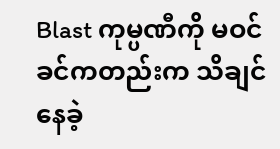Blast ကုမ္ပဏီကို မဝင်ခင်ကတည်းက သိချင်နေခဲ့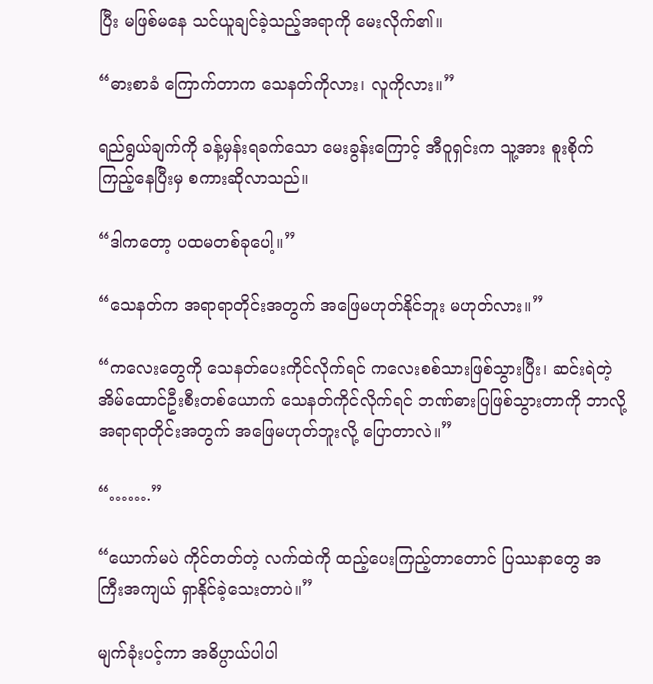ပြီး မဖြစ်မနေ သင်ယူချင်ခဲ့သည့်အရာကို မေးလိုက်၏။

“ဓားစာခံ ကြောက်တာက သေနတ်ကိုလား၊ လူကိုလား။”

ရည်ရွယ်ချက်ကို ခန့်မှန်းရခက်သော မေးခွန်းကြောင့် အီဝူရှင်းက သူ့အား စူးစိုက်ကြည့်နေပြီးမှ စကားဆိုလာသည်။

“ဒါကတော့ ပထမတစ်ခုပေါ့။”

“သေနတ်က အရာရာတိုင်းအတွက် အဖြေမဟုတ်နိုင်ဘူး မဟုတ်လား။”

“ကလေးတွေကို သေနတ်ပေးကိုင်လိုက်ရင် ကလေးစစ်သားဖြစ်သွားပြီး၊ ဆင်းရဲတဲ့ အိမ်ထောင်ဦးစီးတစ်ယောက် သေနတ်ကိုင်လိုက်ရင် ဘဏ်ဓားပြဖြစ်သွားတာကို ဘာလို့ အရာရာတိုင်းအတွက် အဖြေမဟုတ်ဘူးလို့ ပြောတာလဲ။”

“…….”

“ယောက်မပဲ ကိုင်တတ်တဲ့ လက်ထဲကို ထည့်ပေးကြည့်တာတောင် ပြဿနာတွေ အကြီးအကျယ် ရှာနိုင်ခဲ့သေးတာပဲ။”

မျက်ခုံးပင့်ကာ အဓိပ္ပာယ်ပါပါ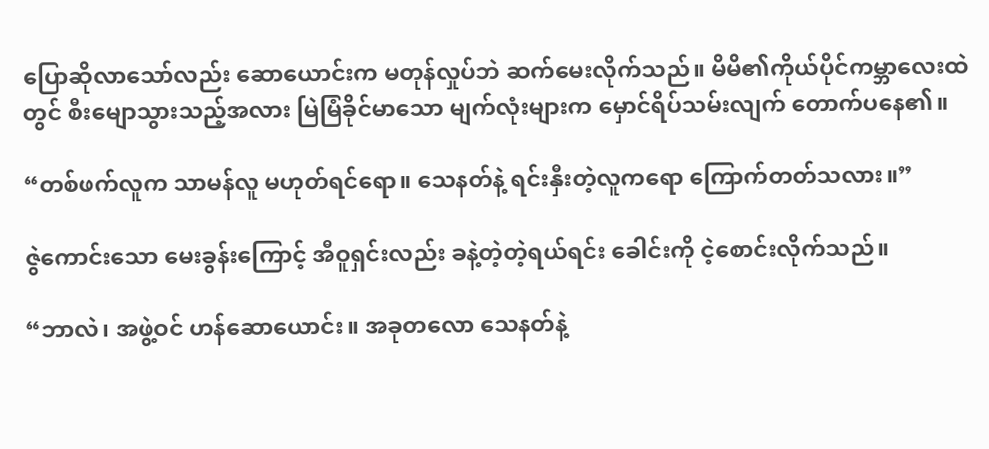ပြောဆိုလာသော်လည်း ဆောယောင်းက မတုန်လှုပ်ဘဲ ဆက်မေးလိုက်သည်။ မိမိ၏ကိုယ်ပိုင်ကမ္ဘာလေးထဲတွင် စီးမျောသွားသည့်အလား မြဲမြံခိုင်မာသော မျက်လုံးများက မှောင်ရိပ်သမ်းလျက် တောက်ပနေ၏။

“တစ်ဖက်လူက သာမန်လူ မဟုတ်ရင်ရော။ သေနတ်နဲ့ ရင်းနှီးတဲ့လူကရော ကြောက်တတ်သလား။”

ဇွဲကောင်းသော မေးခွန်းကြောင့် အီဝူရှင်းလည်း ခနဲ့တဲ့တဲ့ရယ်ရင်း ခေါင်းကို ငဲ့စောင်းလိုက်သည်။

“ဘာလဲ၊ အဖွဲ့ဝင် ဟန်ဆောယောင်း။ အခုတလော သေနတ်နဲ့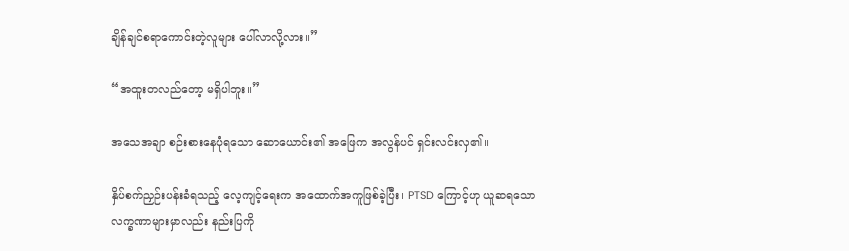ချိန်ချင်စရာကောင်းတဲ့လူများ ပေါ်လာလို့လား။”

“အထူးတလည်တော့ မရှိပါဘူး။”

အသေအချာ စဉ်းစားနေပုံရသော ဆောယောင်း၏ အဖြေက အလွန်ပင် ရှင်းလင်းလှ၏။

နှိပ်စက်ညှဉ်းပန်းခံရသည့် လေ့ကျင့်ရေးက အထောက်အကူဖြစ်ခဲ့ပြီး၊ PTSD ကြောင့်ဟု ယူဆရသော လက္ခဏာများမှာလည်း နည်းပြကို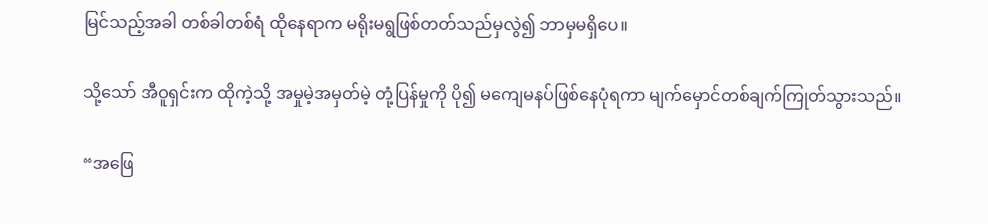မြင်သည့်အခါ တစ်ခါတစ်ရံ ထိုနေရာက မရိုးမရွဖြစ်တတ်သည်မှလွဲ၍ ဘာမှမရှိပေ။

သို့သော် အီဝူရှင်းက ထိုကဲ့သို့ အမှုမဲ့အမှတ်မဲ့ တုံ့ပြန်မှုကို ပို၍ မကျေမနပ်ဖြစ်နေပုံရကာ မျက်မှောင်တစ်ချက်ကြုတ်သွားသည်။

“အဖြေ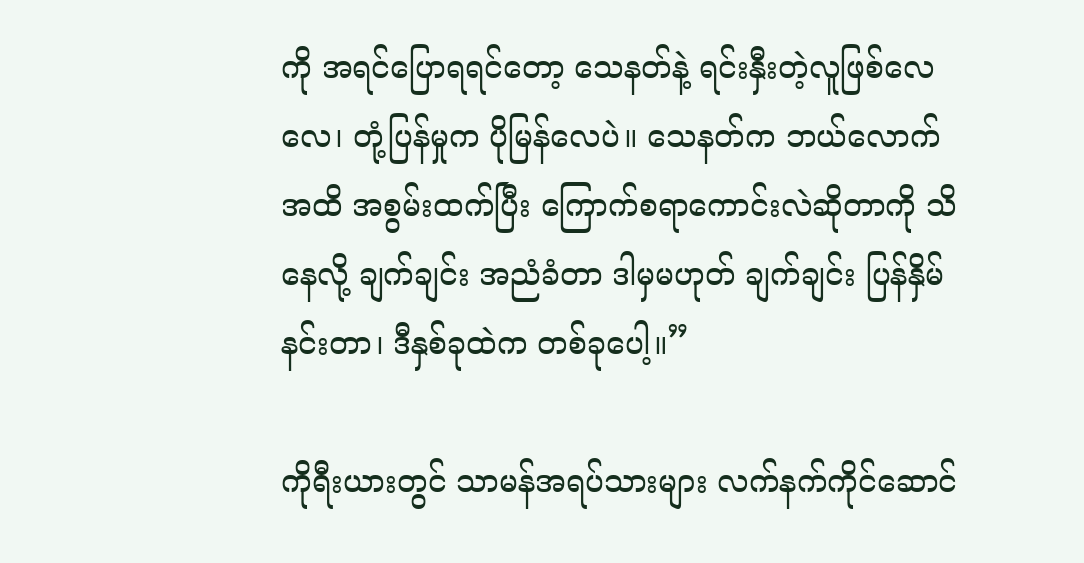ကို အရင်ပြောရရင်တော့ သေနတ်နဲ့ ရင်းနှီးတဲ့လူဖြစ်လေလေ၊ တုံ့ပြန်မှုက ပိုမြန်လေပဲ။ သေနတ်က ဘယ်လောက်အထိ အစွမ်းထက်ပြီး ကြောက်စရာကောင်းလဲဆိုတာကို သိနေလို့ ချက်ချင်း အညံခံတာ ဒါမှမဟုတ် ချက်ချင်း ပြန်နှိမ်နင်းတာ၊ ဒီနှစ်ခုထဲက တစ်ခုပေါ့။”

ကိုရီးယားတွင် သာမန်အရပ်သားများ လက်နက်ကိုင်ဆောင်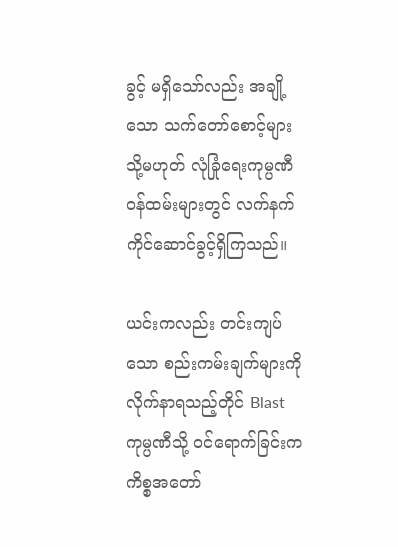ခွင့် မရှိသော်လည်း အချို့သော သက်တော်စောင့်များ သို့မဟုတ် လုံခြုံရေးကုမ္ပဏီ ဝန်ထမ်းများတွင် လက်နက်ကိုင်ဆောင်ခွင့်ရှိကြသည်။

ယင်းကလည်း တင်းကျပ်သော စည်းကမ်းချက်များကို လိုက်နာရသည့်တိုင် Blast ကုမ္ပဏီသို့ ဝင်ရောက်ခြင်းက ကိစ္စအတော်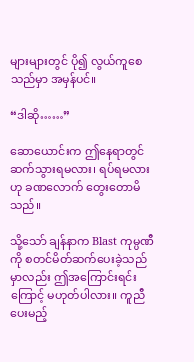များများတွင် ပို၍ လွယ်ကူစေသည်မှာ အမှန်ပင်။

“ဒါဆို……”

ဆောယောင်းက ဤနေရာတွင် ဆက်သွားရမလား၊ ရပ်ရမလားဟု ခဏလောက် တွေးတောမိသည်။

သို့သော် ချန်နာက Blast ကုမ္ပဏီကို စတင်မိတ်ဆက်ပေးခဲ့သည်မှာလည်း ဤအကြောင်းရင်းကြောင့် မဟုတ်ပါလား။ ကူညီပေးမည့်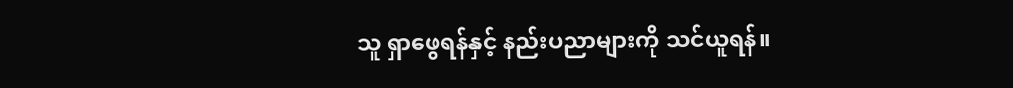သူ ရှာဖွေရန်နှင့် နည်းပညာများကို သင်ယူရန်။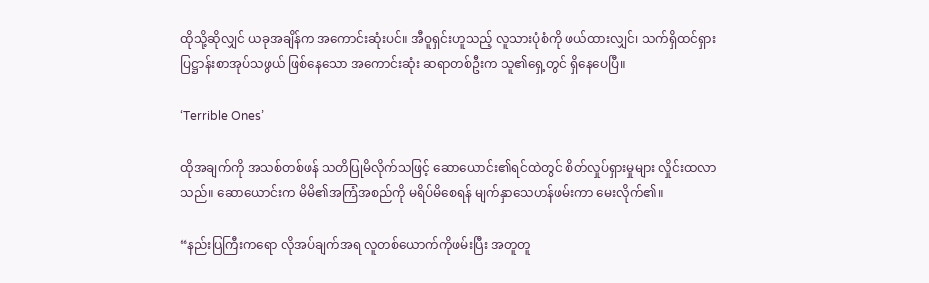ထိုသို့ဆိုလျှင် ယခုအချိန်က အကောင်းဆုံးပင်။ အီဝူရှင်းဟူသည့် လူသားပုံစံကို ဖယ်ထားလျှင်၊ သက်ရှိထင်ရှား ပြဋ္ဌာန်းစာအုပ်သဖွယ် ဖြစ်နေသော အကောင်းဆုံး ဆရာတစ်ဦးက သူ၏ရှေ့တွင် ရှိနေပေပြီ။

‘Terrible Ones’

ထိုအချက်ကို အသစ်တစ်ဖန် သတိပြုမိလိုက်သဖြင့် ဆောယောင်း၏ရင်ထဲတွင် စိတ်လှုပ်ရှားမှုများ လှိုင်းထလာသည်။ ဆောယောင်းက မိမိ၏အကြံအစည်ကို မရိပ်မိစေရန် မျက်နှာသေဟန်ဖမ်းကာ မေးလိုက်၏။

“နည်းပြကြီးကရော လိုအပ်ချက်အရ လူတစ်ယောက်ကိုဖမ်းပြီး အတူတူ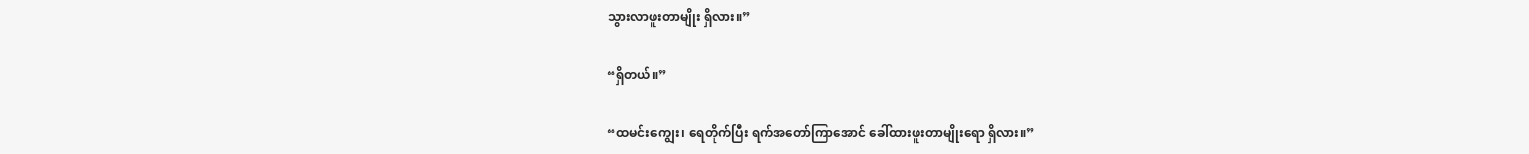သွားလာဖူးတာမျိုး ရှိလား။”

“ရှိတယ်။”

“ထမင်းကျွေး၊ ရေတိုက်ပြီး ရက်အတော်ကြာအောင် ခေါ်ထားဖူးတာမျိုးရော ရှိလား။”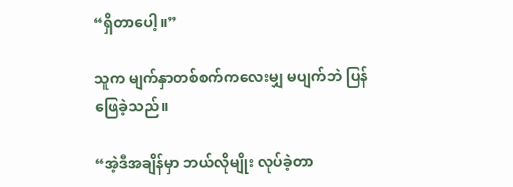“ရှိတာပေါ့။”

သူက မျက်နှာတစ်စက်ကလေးမျှ မပျက်ဘဲ ပြန်ဖြေခဲ့သည်။

“အဲ့ဒီအချိန်မှာ ဘယ်လိုမျိုး လုပ်ခဲ့တာ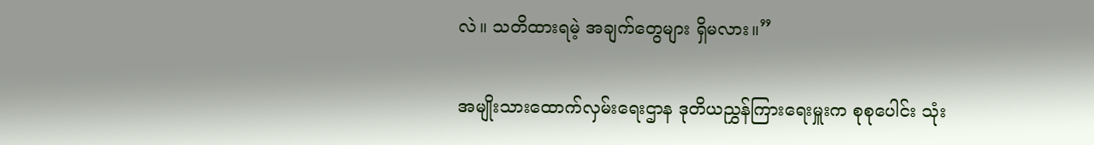လဲ။ သတိထားရမဲ့ အချက်တွေများ ရှိမလား။”

အမျိုးသားထောက်လှမ်းရေးဌာန ဒုတိယညွှန်ကြားရေးမှူးက စုစုပေါင်း သုံး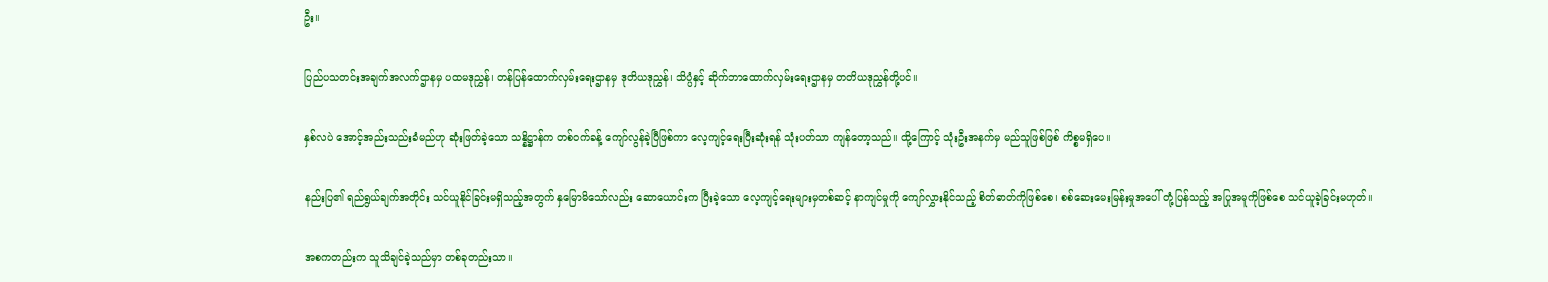ဦး။

ပြည်ပသတင်းအချက်အလက်ဌာနမှ ပထမဒုညွှန်၊ တန်ပြန်ထောက်လှမ်းရေးဌာနမှ ဒုတိယဒုညွှန်၊ သိပ္ပံနှင့် ဆိုက်ဘာထောက်လှမ်းရေးဌာနမှ တတိယဒုညွှန်တို့ပင်။

နှစ်လပဲ အောင့်အည်းသည်းခံမည်ဟု ဆုံးဖြတ်ခဲ့သော သန္နိဋ္ဌာန်က တစ်ဝက်ခန့် ကျော်လွန်ခဲ့ပြီဖြစ်ကာ လေ့ကျင့်ရေးပြီးဆုံးရန် သုံးပတ်သာ ကျန်တော့သည်။ ထို့ကြောင့် သုံးဦးအနက်မှ မည်သူဖြစ်ဖြစ် ကိစ္စမရှိပေ။

နည်းပြ၏ ရည်ရွယ်ချက်အတိုင်း သင်ယူနိုင်ခြင်းမရှိသည့်အတွက် နှမြောမိသော်လည်း ဆောယောင်းက ပြီးခဲ့သော လေ့ကျင့်ရေးများမှတစ်ဆင့် နာကျင်မှုကို ကျော်လွှားနိုင်သည့် စိတ်ဓာတ်ကိုဖြစ်စေ၊ စစ်ဆေးမေးမြန်းမှုအပေါ် တုံ့ပြန်သည့် အပြုအမူကိုဖြစ်စေ သင်ယူခဲ့ခြင်းမဟုတ်။

အစကတည်းက သူသိချင်ခဲ့သည်မှာ တစ်ခုတည်းသာ။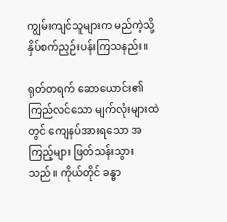ကျွမ်းကျင်သူများက မည်ကဲ့သို့ နှိပ်စက်ညှဉ်းပန်းကြသနည်း။

ရုတ်တရက် ဆောယောင်း၏ ကြည်လင်သော မျက်လုံးများထဲတွင် ကျေနပ်အားရသော အကြည့်များ ဖြတ်သန်းသွားသည်။ ကိုယ်တိုင် ခန္ဓာ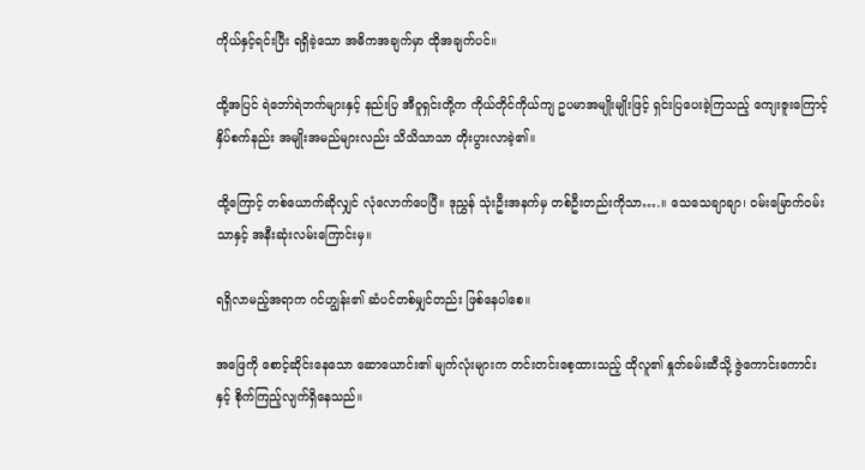ကိုယ်နှင့်ရင်းပြီး ရရှိခဲ့သော အဓိကအချက်မှာ ထိုအချက်ပင်။

ထို့အပြင် ရဲဘော်ရဲဘက်များနှင့် နည်းပြ အီဝူရှင်းတို့က ကိုယ်တိုင်ကိုယ်ကျ ဥပမာအမျိုးမျိုးဖြင့် ရှင်းပြပေးခဲ့ကြသည့် ကျေးဇူးကြောင့် နှိပ်စက်နည်း အမျိုးအမည်များလည်း သိသိသာသာ တိုးပွားလာခဲ့၏။

ထို့ကြောင့် တစ်ယောက်ဆိုလျှင် လုံလောက်ပေပြီ။ ဒုညွှန် သုံးဦးအနက်မှ တစ်ဦးတည်းကိုသာ….။ သေသေချာချာ၊ ဝမ်းမြောက်ဝမ်းသာနှင့် အနီးဆုံးလမ်းကြောင်းမှ။

ရရှိလာမည့်အရာက ဂင်ဟျွန်း၏ ဆံပင်တစ်မျှင်တည်း ဖြစ်နေပါစေ။

အဖြေကို စောင့်ဆိုင်းနေသော ဆောယောင်း၏ မျက်လုံးများက တင်းတင်းစေ့ထားသည့် ထိုလူ၏ နှုတ်ခမ်းဆီသို့ ဇွဲကောင်းကောင်းနှင့် စိုက်ကြည့်လျက်ရှိနေသည်။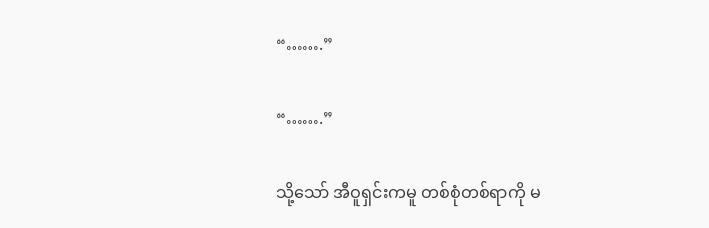“…….”

“…….”

သို့သော် အီဝူရှင်းကမူ တစ်စုံတစ်ရာကို မ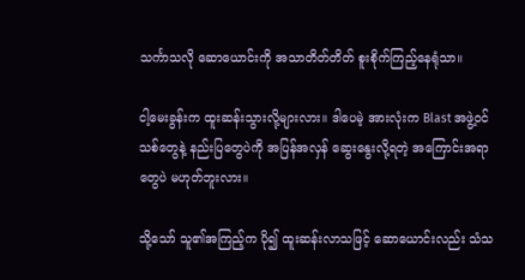သင်္ကာသလို ဆောယောင်းကို အသာတိတ်တိတ် စူးစိုက်ကြည့်နေရုံသာ။

ငါ့မေးခွန်းက ထူးဆန်းသွားလို့များလား။ ဒါပေမဲ့ အားလုံးက Blast အဖွဲ့ဝင်သစ်တွေနဲ့ နည်းပြတွေပဲကို အပြန်အလှန် ဆွေးနွေးလို့ရတဲ့ အကြောင်းအရာတွေပဲ မဟုတ်ဘူးလား။

သို့သော် သူ၏အကြည့်က ပို၍ ထူးဆန်းလာသဖြင့် ဆောယောင်းလည်း သံသ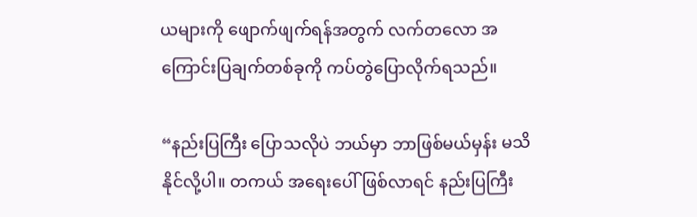ယများကို ဖျောက်ဖျက်ရန်အတွက် လက်တလော အကြောင်းပြချက်တစ်ခုကို ကပ်တွဲပြောလိုက်ရသည်။

“နည်းပြကြီး ပြောသလိုပဲ ဘယ်မှာ ဘာဖြစ်မယ်မှန်း မသိနိုင်လို့ပါ။ တကယ် အရေးပေါ်ဖြစ်လာရင် နည်းပြကြီး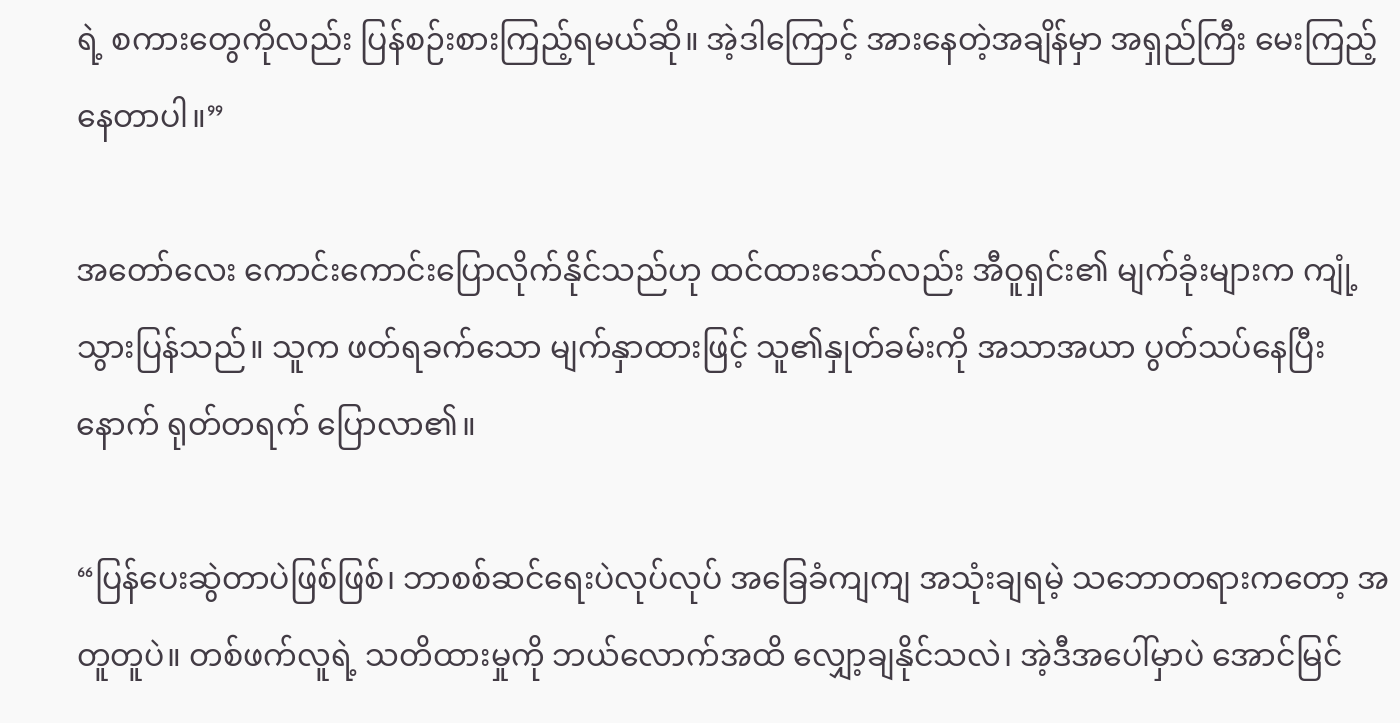ရဲ့ စကားတွေကိုလည်း ပြန်စဉ်းစားကြည့်ရမယ်ဆို။ အဲ့ဒါကြောင့် အားနေတဲ့အချိန်မှာ အရှည်ကြီး မေးကြည့်နေတာပါ။”

အတော်လေး ကောင်းကောင်းပြောလိုက်နိုင်သည်ဟု ထင်ထားသော်လည်း အီဝူရှင်း၏ မျက်ခုံးများက ကျုံ့သွားပြန်သည်။ သူက ဖတ်ရခက်သော မျက်နှာထားဖြင့် သူ၏နှုတ်ခမ်းကို အသာအယာ ပွတ်သပ်နေပြီးနောက် ရုတ်တရက် ပြောလာ၏။

“ပြန်ပေးဆွဲတာပဲဖြစ်ဖြစ်၊ ဘာစစ်ဆင်ရေးပဲလုပ်လုပ် အခြေခံကျကျ အသုံးချရမဲ့ သဘောတရားကတော့ အတူတူပဲ။ တစ်ဖက်လူရဲ့ သတိထားမှုကို ဘယ်လောက်အထိ လျှော့ချနိုင်သလဲ၊ အဲ့ဒီအပေါ်မှာပဲ အောင်မြင်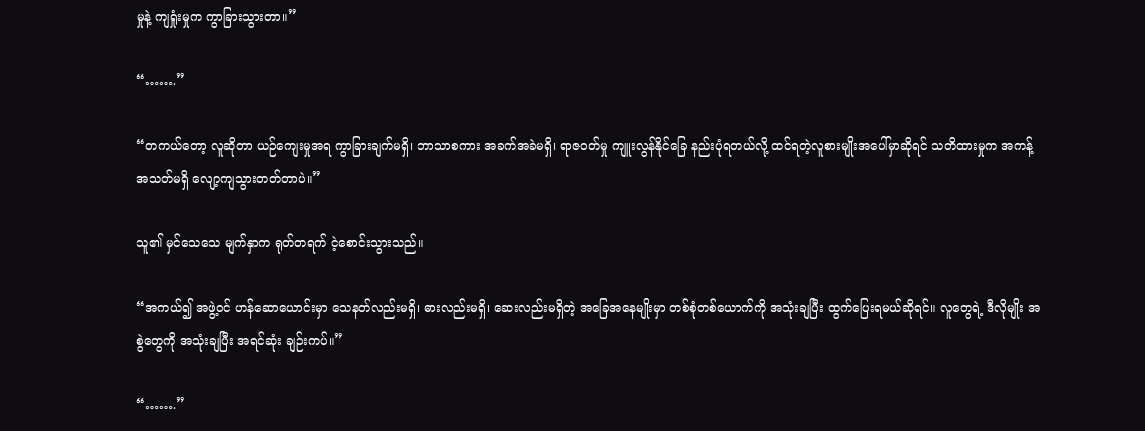မှုနဲ့ ကျရှုံးမှုက ကွာခြားသွားတာ။”

“…….”

“တကယ်တော့ လူဆိုတာ ယဉ်ကျေးမှုအရ ကွာခြားချက်မရှိ၊ ဘာသာစကား အခက်အခဲမရှိ၊ ရာဇဝတ်မှု ကျူးလွန်နိုင်ခြေ နည်းပုံရတယ်လို့ ထင်ရတဲ့လူစားမျိုးအပေါ်မှာဆိုရင် သတိထားမှုက အကန့်အသတ်မရှိ လျော့ကျသွားတတ်တာပဲ။”

သူ၏ မှင်သေသေ မျက်နှာက ရုတ်တရက် ငဲ့စောင်းသွားသည်။

“အကယ်၍ အဖွဲ့ဝင် ဟန်ဆောယောင်းမှာ သေနတ်လည်းမရှိ၊ ဓားလည်းမရှိ၊ ဆေးလည်းမရှိတဲ့ အခြေအနေမျိုးမှာ တစ်စုံတစ်ယောက်ကို အသုံးချပြီး ထွက်ပြေးရမယ်ဆိုရင်။ လူတွေရဲ့ ဒီလိုမျိုး အစွဲတွေကို အသုံးချပြီး အရင်ဆုံး ချဉ်းကပ်။”

“…….”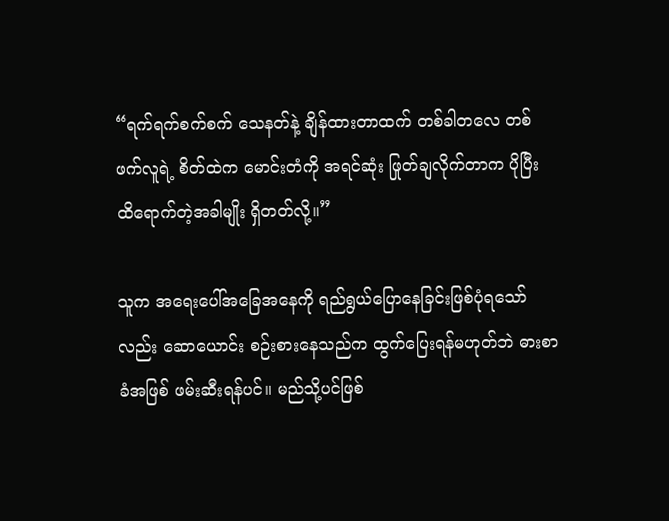“ရက်ရက်စက်စက် သေနတ်နဲ့ ချိန်ထားတာထက် တစ်ခါတလေ တစ်ဖက်လူရဲ့ စိတ်ထဲက မောင်းတံကို အရင်ဆုံး ဖြုတ်ချလိုက်တာက ပိုပြီး ထိရောက်တဲ့အခါမျိုး ရှိတတ်လို့။”

သူက အရေးပေါ်အခြေအနေကို ရည်ရွယ်ပြောနေခြင်းဖြစ်ပုံရသော်လည်း ဆောယောင်း စဉ်းစားနေသည်က ထွက်ပြေးရန်မဟုတ်ဘဲ ဓားစာခံအဖြစ် ဖမ်းဆီးရန်ပင်။ မည်သို့ပင်ဖြစ်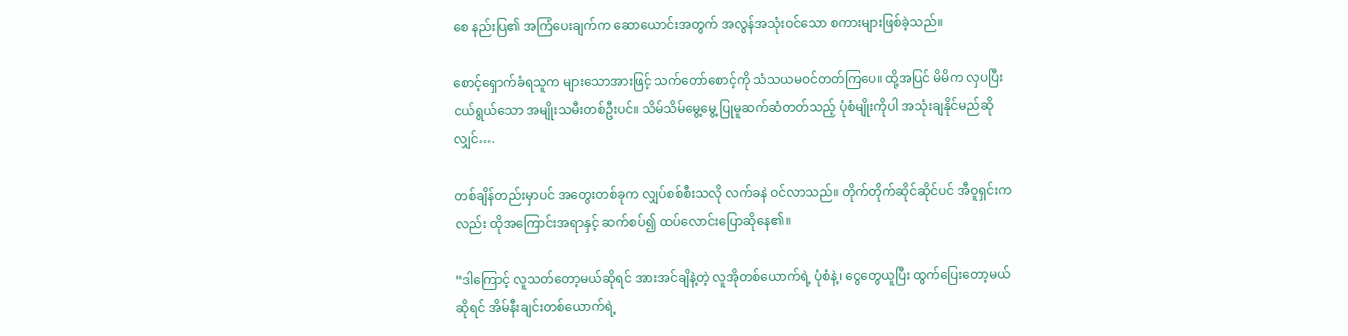စေ နည်းပြ၏ အကြံပေးချက်က ဆောယောင်းအတွက် အလွန်အသုံးဝင်သော စကားများဖြစ်ခဲ့သည်။

စောင့်ရှောက်ခံရသူက များသောအားဖြင့် သက်တော်စောင့်ကို သံသယမဝင်တတ်ကြပေ။ ထို့အပြင် မိမိက လှပပြီး ငယ်ရွယ်သော အမျိုးသမီးတစ်ဦးပင်။ သိမ်သိမ်မွေ့မွေ့ ပြုမူဆက်ဆံတတ်သည့် ပုံစံမျိုးကိုပါ အသုံးချနိုင်မည်ဆိုလျှင်….

တစ်ချိန်တည်းမှာပင် အတွေးတစ်ခုက လျှပ်စစ်စီးသလို လက်ခနဲ ဝင်လာသည်။ တိုက်တိုက်ဆိုင်ဆိုင်ပင် အီဝူရှင်းကလည်း ထိုအကြောင်းအရာနှင့် ဆက်စပ်၍ ထပ်လောင်းပြောဆိုနေ၏။

“ဒါကြောင့် လူသတ်တော့မယ်ဆိုရင် အားအင်ချိနဲ့တဲ့ လူအိုတစ်ယောက်ရဲ့ ပုံစံနဲ့၊ ငွေတွေယူပြီး ထွက်ပြေးတော့မယ်ဆိုရင် အိမ်နီးချင်းတစ်ယောက်ရဲ့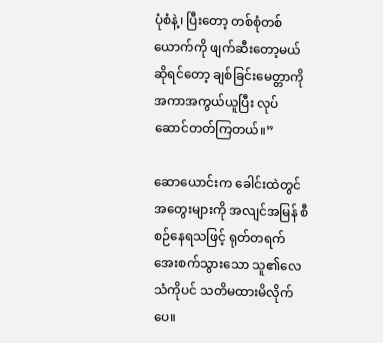ပုံစံနဲ့၊ ပြီးတော့ တစ်စုံတစ်ယောက်ကို ဖျက်ဆီးတော့မယ်ဆိုရင်တော့ ချစ်ခြင်းမေတ္တာကို အကာအကွယ်ယူပြီး လုပ်ဆောင်တတ်ကြတယ်။”

ဆောယောင်းက ခေါင်းထဲတွင် အတွေးများကို အလျင်အမြန် စီစဉ်နေရသဖြင့် ရုတ်တရက် အေးစက်သွားသော သူ၏လေသံကိုပင် သတိမထားမိလိုက်ပေ။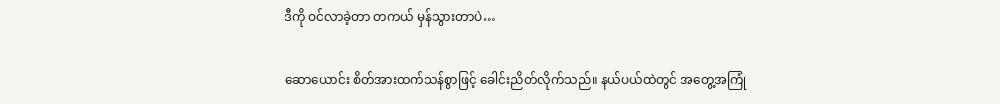ဒီကို ဝင်လာခဲ့တာ တကယ် မှန်သွားတာပဲ…

ဆောယောင်း စိတ်အားထက်သန်စွာဖြင့် ခေါင်းညိတ်လိုက်သည်။ နယ်ပယ်ထဲတွင် အတွေ့အကြုံ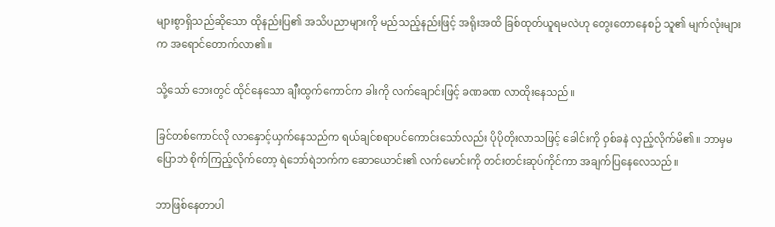များစွာရှိသည်ဆိုသော ထိုနည်းပြ၏ အသိပညာများကို မည်သည့်နည်းဖြင့် အရိုးအထိ ခြစ်ထုတ်ယူရမလဲဟု တွေးတောနေစဉ် သူ၏ မျက်လုံးများက အရောင်တောက်လာ၏။

သို့သော် ဘေးတွင် ထိုင်နေသော ချီးထွက်ကောင်က ခါးကို လက်ချောင်းဖြင့် ခဏခဏ လာထိုးနေသည်။

ခြင်တစ်ကောင်လို လာနှောင့်ယှက်နေသည်က ရယ်ချင်စရာပင်ကောင်းသော်လည်း ပိုပိုတိုးလာသဖြင့် ခေါင်းကို ဝှစ်ခနဲ လှည့်လိုက်မိ၏။ ဘာမှမပြောဘဲ စိုက်ကြည့်လိုက်တော့ ရဲဘော်ရဲဘက်က ဆောယောင်း၏ လက်မောင်းကို တင်းတင်းဆုပ်ကိုင်ကာ အချက်ပြနေလေသည်။

ဘာဖြစ်နေတာပါ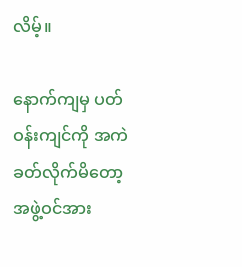လိမ့်။

နောက်ကျမှ ပတ်ဝန်းကျင်ကို အကဲခတ်လိုက်မိတော့ အဖွဲ့ဝင်အား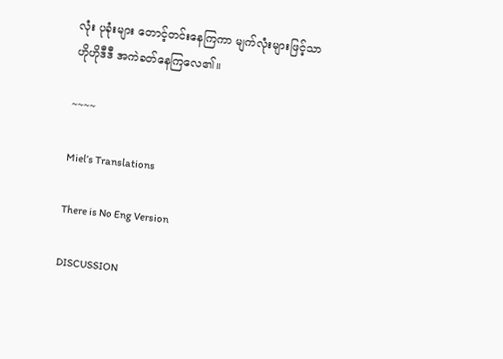လုံး ပုခုံးများ တောင့်တင်းနေကြကာ မျက်လုံးများဖြင့်သာ ဟိုဟိုဒီဒီ အကဲခတ်နေကြလေ၏။

~~~~

Miel’s Translations

There is No Eng Version

DISCUSSION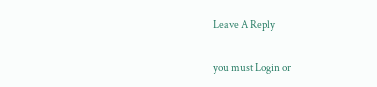Leave A Reply

you must Login or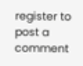register to post a comment